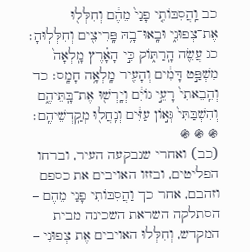כב וַֽהֲסִבּוֹתִ֤י פָנַי֙ מֵהֶ֔ם וְחִלְּל֖וּ אֶת־צְפוּנִ֑י וּבָֽאוּ־בָ֥הּ פָּֽרִיצִ֖ים וְחִלְּלֽוּהָ׃ כג עֲשֵׂ֖ה הָֽרַתּ֑וֹק כִּ֣י הָאָ֗רֶץ מָֽלְאָה֙ מִשְׁפַּ֣ט דָּמִ֔ים וְהָעִ֖יר מָֽלְאָ֥ה חָמָֽס׃ כד וְהֵֽבֵאתִי֙ רָעֵ֣י גוֹיִ֔ם וְיָֽרְשׁ֖וּ אֶת־בָּֽתֵּיהֶ֑ם וְהִשְׁבַּתִּי֙ גְּא֣וֹן עַזִּ֔ים וְנִֽחֲל֖וּ מְקַֽדְשֵׁיהֶֽם׃
֍ ֍ ֍
(כב) ואחרי שנבקעה העיר, וברחו הפליטים, ובזזו האויבים את כספם וזהבם, אחר כך וַהֲסִבּוֹתִי פָנַי מֵהֶם – הסתלקה השראת השכינה מבית המקדש, וְחִלְּלוּ האויבים אֶת צְפוּנִי –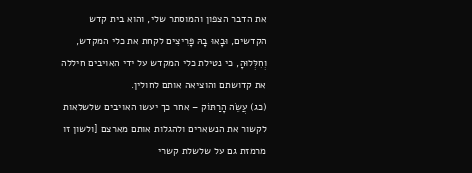את הדבר הצפון והמוסתר שלי, והוא בית קדש הקדשים, וּבָאוּ בָהּ פָּרִיצִים לקחת את כלי המקדש, וְחִלְּלוּהָ, כי נטילת כלי המקדש על ידי האויבים חיללה את קדושתם והוציאה אותם לחולין.
(כג) עֲשֵׂה הָרַתּוֹק – אחר כך יעשו האויבים שלשלאות לקשור את הנשארים ולהגלות אותם מארצם [ולשון זו מרמזת גם על שלשלת קשרי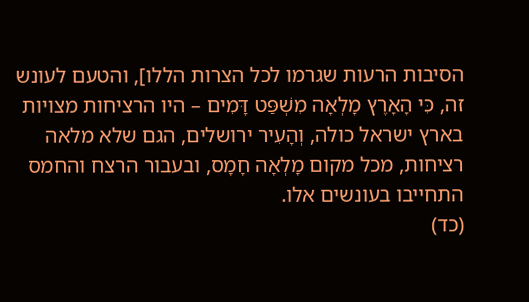הסיבות הרעות שגרמו לכל הצרות הללו], והטעם לעונש זה, כִּי הָאָרֶץ מָלְאָה מִשְׁפַּט דָּמִים – היו הרציחות מצויות בארץ ישראל כולה, וְהָעִיר ירושלים, הגם שלא מלאה רציחות, מכל מקום מָלְאָה חָמָס, ובעבור הרצח והחמס התחייבו בעונשים אלו.
(כד)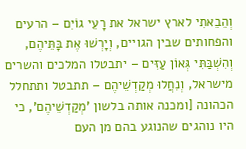וְהֵבֵאתִי לארץ ישראל את רָעֵי גוֹיִם – הרעים והפחותים שבין הגויים, וְיָרְשׁוּ אֶת בָּתֵּיהֶם, וְהִשְׁבַּתִּי גְּאוֹן עַזִּים – יתבטלו המלכים והשרים מישראל, וְנִחֲלוּ מְקַדְשֵׁיהֶם – תתבטל ותתחלל הכהונה [ומכנה אותה בלשון 'מְקַדְשֵׁיהֶם', כי היו נוהגים שהנוגע בהם מן העם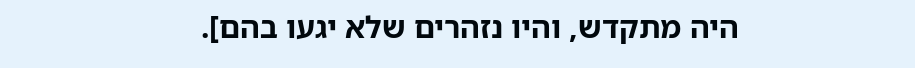היה מתקדש, והיו נזהרים שלא יגעו בהם].